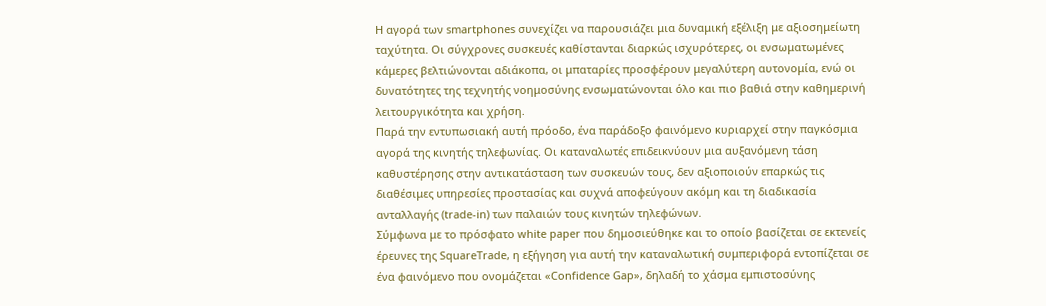Η αγορά των smartphones συνεχίζει να παρουσιάζει μια δυναμική εξέλιξη με αξιοσημείωτη ταχύτητα. Οι σύγχρονες συσκευές καθίστανται διαρκώς ισχυρότερες, οι ενσωματωμένες κάμερες βελτιώνονται αδιάκοπα, οι μπαταρίες προσφέρουν μεγαλύτερη αυτονομία, ενώ οι δυνατότητες της τεχνητής νοημοσύνης ενσωματώνονται όλο και πιο βαθιά στην καθημερινή λειτουργικότητα και χρήση.
Παρά την εντυπωσιακή αυτή πρόοδο, ένα παράδοξο φαινόμενο κυριαρχεί στην παγκόσμια αγορά της κινητής τηλεφωνίας. Οι καταναλωτές επιδεικνύουν μια αυξανόμενη τάση καθυστέρησης στην αντικατάσταση των συσκευών τους, δεν αξιοποιούν επαρκώς τις διαθέσιμες υπηρεσίες προστασίας και συχνά αποφεύγουν ακόμη και τη διαδικασία ανταλλαγής (trade-in) των παλαιών τους κινητών τηλεφώνων.
Σύμφωνα με το πρόσφατο white paper που δημοσιεύθηκε και το οποίο βασίζεται σε εκτενείς έρευνες της SquareTrade, η εξήγηση για αυτή την καταναλωτική συμπεριφορά εντοπίζεται σε ένα φαινόμενο που ονομάζεται «Confidence Gap», δηλαδή το χάσμα εμπιστοσύνης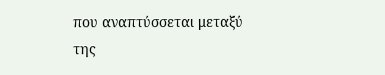που αναπτύσσεται μεταξύ της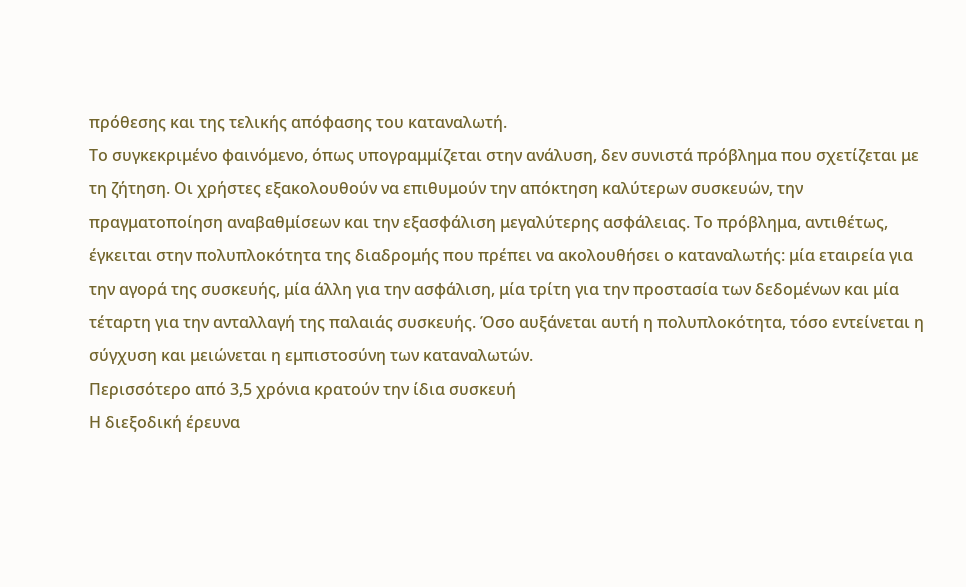πρόθεσης και της τελικής απόφασης του καταναλωτή.
Το συγκεκριμένο φαινόμενο, όπως υπογραμμίζεται στην ανάλυση, δεν συνιστά πρόβλημα που σχετίζεται με τη ζήτηση. Οι χρήστες εξακολουθούν να επιθυμούν την απόκτηση καλύτερων συσκευών, την πραγματοποίηση αναβαθμίσεων και την εξασφάλιση μεγαλύτερης ασφάλειας. Το πρόβλημα, αντιθέτως, έγκειται στην πολυπλοκότητα της διαδρομής που πρέπει να ακολουθήσει ο καταναλωτής: μία εταιρεία για την αγορά της συσκευής, μία άλλη για την ασφάλιση, μία τρίτη για την προστασία των δεδομένων και μία τέταρτη για την ανταλλαγή της παλαιάς συσκευής. Όσο αυξάνεται αυτή η πολυπλοκότητα, τόσο εντείνεται η σύγχυση και μειώνεται η εμπιστοσύνη των καταναλωτών.
Περισσότερο από 3,5 χρόνια κρατούν την ίδια συσκευή
Η διεξοδική έρευνα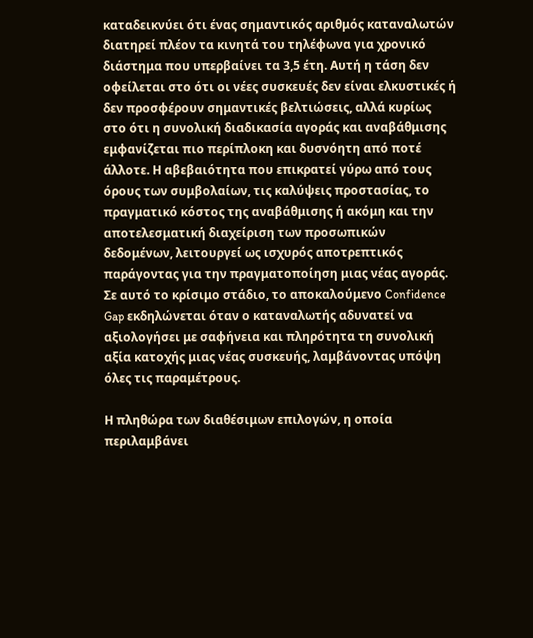καταδεικνύει ότι ένας σημαντικός αριθμός καταναλωτών διατηρεί πλέον τα κινητά του τηλέφωνα για χρονικό διάστημα που υπερβαίνει τα 3,5 έτη. Αυτή η τάση δεν οφείλεται στο ότι οι νέες συσκευές δεν είναι ελκυστικές ή δεν προσφέρουν σημαντικές βελτιώσεις, αλλά κυρίως στο ότι η συνολική διαδικασία αγοράς και αναβάθμισης εμφανίζεται πιο περίπλοκη και δυσνόητη από ποτέ άλλοτε. Η αβεβαιότητα που επικρατεί γύρω από τους όρους των συμβολαίων, τις καλύψεις προστασίας, το πραγματικό κόστος της αναβάθμισης ή ακόμη και την αποτελεσματική διαχείριση των προσωπικών δεδομένων, λειτουργεί ως ισχυρός αποτρεπτικός παράγοντας για την πραγματοποίηση μιας νέας αγοράς. Σε αυτό το κρίσιμο στάδιο, το αποκαλούμενο Confidence Gap εκδηλώνεται όταν ο καταναλωτής αδυνατεί να αξιολογήσει με σαφήνεια και πληρότητα τη συνολική αξία κατοχής μιας νέας συσκευής, λαμβάνοντας υπόψη όλες τις παραμέτρους.

Η πληθώρα των διαθέσιμων επιλογών, η οποία περιλαμβάνει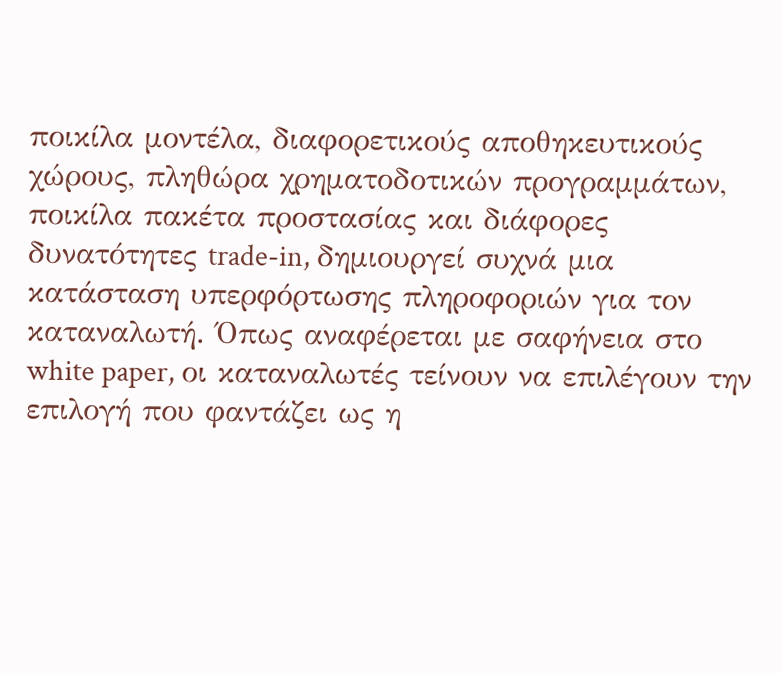ποικίλα μοντέλα, διαφορετικούς αποθηκευτικούς χώρους, πληθώρα χρηματοδοτικών προγραμμάτων, ποικίλα πακέτα προστασίας και διάφορες δυνατότητες trade-in, δημιουργεί συχνά μια κατάσταση υπερφόρτωσης πληροφοριών για τον καταναλωτή. Όπως αναφέρεται με σαφήνεια στο white paper, οι καταναλωτές τείνουν να επιλέγουν την επιλογή που φαντάζει ως η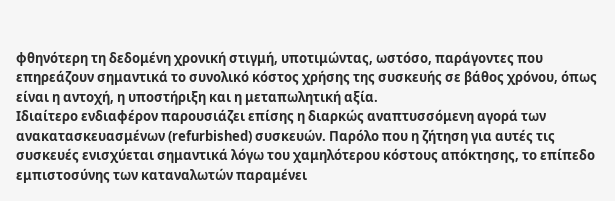φθηνότερη τη δεδομένη χρονική στιγμή, υποτιμώντας, ωστόσο, παράγοντες που επηρεάζουν σημαντικά το συνολικό κόστος χρήσης της συσκευής σε βάθος χρόνου, όπως είναι η αντοχή, η υποστήριξη και η μεταπωλητική αξία.
Ιδιαίτερο ενδιαφέρον παρουσιάζει επίσης η διαρκώς αναπτυσσόμενη αγορά των ανακατασκευασμένων (refurbished) συσκευών. Παρόλο που η ζήτηση για αυτές τις συσκευές ενισχύεται σημαντικά λόγω του χαμηλότερου κόστους απόκτησης, το επίπεδο εμπιστοσύνης των καταναλωτών παραμένει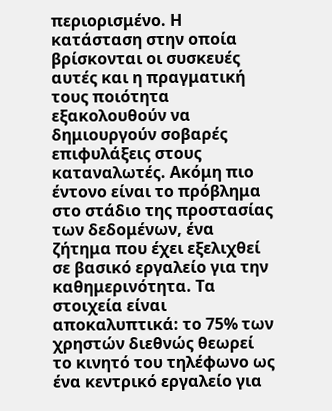περιορισμένο. Η κατάσταση στην οποία βρίσκονται οι συσκευές αυτές και η πραγματική τους ποιότητα εξακολουθούν να δημιουργούν σοβαρές επιφυλάξεις στους καταναλωτές. Ακόμη πιο έντονο είναι το πρόβλημα στο στάδιο της προστασίας των δεδομένων, ένα ζήτημα που έχει εξελιχθεί σε βασικό εργαλείο για την καθημερινότητα. Τα στοιχεία είναι αποκαλυπτικά: το 75% των χρηστών διεθνώς θεωρεί το κινητό του τηλέφωνο ως ένα κεντρικό εργαλείο για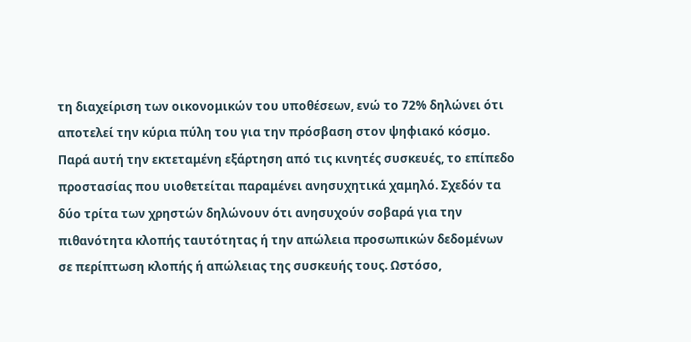τη διαχείριση των οικονομικών του υποθέσεων, ενώ το 72% δηλώνει ότι αποτελεί την κύρια πύλη του για την πρόσβαση στον ψηφιακό κόσμο.
Παρά αυτή την εκτεταμένη εξάρτηση από τις κινητές συσκευές, το επίπεδο προστασίας που υιοθετείται παραμένει ανησυχητικά χαμηλό. Σχεδόν τα δύο τρίτα των χρηστών δηλώνουν ότι ανησυχούν σοβαρά για την πιθανότητα κλοπής ταυτότητας ή την απώλεια προσωπικών δεδομένων σε περίπτωση κλοπής ή απώλειας της συσκευής τους. Ωστόσο,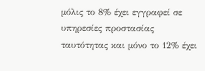μόλις το 8% έχει εγγραφεί σε υπηρεσίες προστασίας ταυτότητας και μόνο το 12% έχει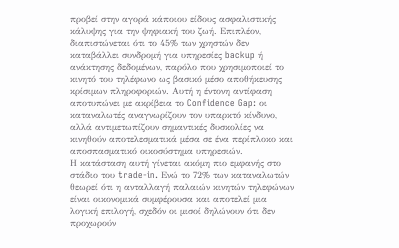προβεί στην αγορά κάποιου είδους ασφαλιστικής κάλυψης για την ψηφιακή του ζωή. Επιπλέον, διαπιστώνεται ότι το 45% των χρηστών δεν καταβάλλει συνδρομή για υπηρεσίες backup ή ανάκτησης δεδομένων, παρόλο που χρησιμοποιεί το κινητό του τηλέφωνο ως βασικό μέσο αποθήκευσης κρίσιμων πληροφοριών. Αυτή η έντονη αντίφαση αποτυπώνει με ακρίβεια το Confidence Gap: οι καταναλωτές αναγνωρίζουν τον υπαρκτό κίνδυνο, αλλά αντιμετωπίζουν σημαντικές δυσκολίες να κινηθούν αποτελεσματικά μέσα σε ένα περίπλοκο και αποσπασματικό οικοσύστημα υπηρεσιών.
Η κατάσταση αυτή γίνεται ακόμη πιο εμφανής στο στάδιο του trade-in. Ενώ το 72% των καταναλωτών θεωρεί ότι η ανταλλαγή παλαιών κινητών τηλεφώνων είναι οικονομικά συμφέρουσα και αποτελεί μια λογική επιλογή, σχεδόν οι μισοί δηλώνουν ότι δεν προχωρούν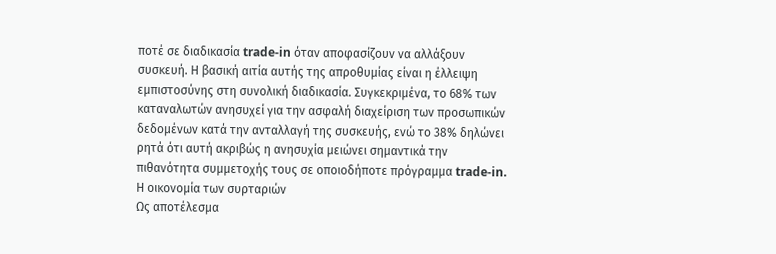ποτέ σε διαδικασία trade-in όταν αποφασίζουν να αλλάξουν συσκευή. Η βασική αιτία αυτής της απροθυμίας είναι η έλλειψη εμπιστοσύνης στη συνολική διαδικασία. Συγκεκριμένα, το 68% των καταναλωτών ανησυχεί για την ασφαλή διαχείριση των προσωπικών δεδομένων κατά την ανταλλαγή της συσκευής, ενώ το 38% δηλώνει ρητά ότι αυτή ακριβώς η ανησυχία μειώνει σημαντικά την πιθανότητα συμμετοχής τους σε οποιοδήποτε πρόγραμμα trade-in.
Η οικονομία των συρταριών
Ως αποτέλεσμα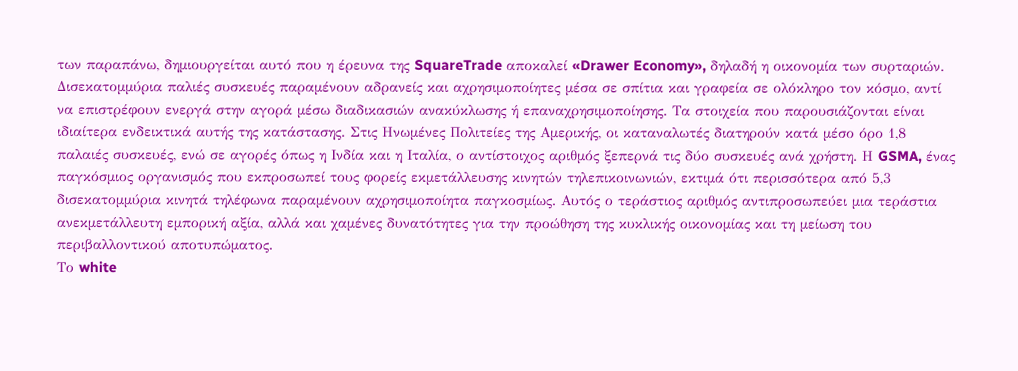των παραπάνω, δημιουργείται αυτό που η έρευνα της SquareTrade αποκαλεί «Drawer Economy», δηλαδή η οικονομία των συρταριών. Δισεκατομμύρια παλιές συσκευές παραμένουν αδρανείς και αχρησιμοποίητες μέσα σε σπίτια και γραφεία σε ολόκληρο τον κόσμο, αντί να επιστρέφουν ενεργά στην αγορά μέσω διαδικασιών ανακύκλωσης ή επαναχρησιμοποίησης. Τα στοιχεία που παρουσιάζονται είναι ιδιαίτερα ενδεικτικά αυτής της κατάστασης. Στις Ηνωμένες Πολιτείες της Αμερικής, οι καταναλωτές διατηρούν κατά μέσο όρο 1,8 παλαιές συσκευές, ενώ σε αγορές όπως η Ινδία και η Ιταλία, ο αντίστοιχος αριθμός ξεπερνά τις δύο συσκευές ανά χρήστη. Η GSMA, ένας παγκόσμιος οργανισμός που εκπροσωπεί τους φορείς εκμετάλλευσης κινητών τηλεπικοινωνιών, εκτιμά ότι περισσότερα από 5,3 δισεκατομμύρια κινητά τηλέφωνα παραμένουν αχρησιμοποίητα παγκοσμίως. Αυτός ο τεράστιος αριθμός αντιπροσωπεύει μια τεράστια ανεκμετάλλευτη εμπορική αξία, αλλά και χαμένες δυνατότητες για την προώθηση της κυκλικής οικονομίας και τη μείωση του περιβαλλοντικού αποτυπώματος.
Το white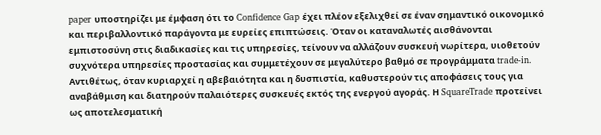paper υποστηρίζει με έμφαση ότι το Confidence Gap έχει πλέον εξελιχθεί σε έναν σημαντικό οικονομικό και περιβαλλοντικό παράγοντα με ευρείες επιπτώσεις. Όταν οι καταναλωτές αισθάνονται εμπιστοσύνη στις διαδικασίες και τις υπηρεσίες, τείνουν να αλλάζουν συσκευή νωρίτερα, υιοθετούν συχνότερα υπηρεσίες προστασίας και συμμετέχουν σε μεγαλύτερο βαθμό σε προγράμματα trade-in. Αντιθέτως, όταν κυριαρχεί η αβεβαιότητα και η δυσπιστία, καθυστερούν τις αποφάσεις τους για αναβάθμιση και διατηρούν παλαιότερες συσκευές εκτός της ενεργού αγοράς. Η SquareTrade προτείνει ως αποτελεσματική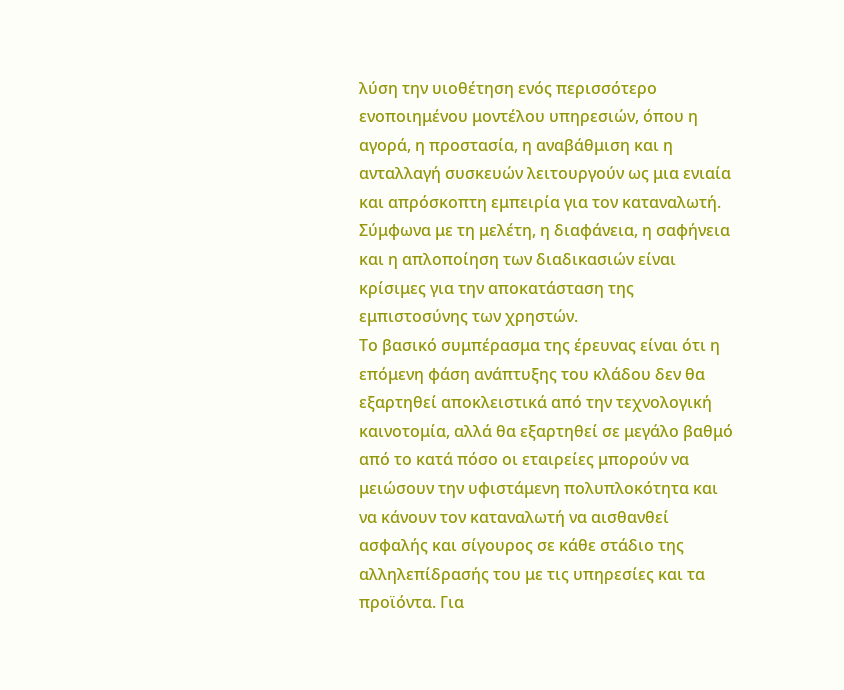λύση την υιοθέτηση ενός περισσότερο ενοποιημένου μοντέλου υπηρεσιών, όπου η αγορά, η προστασία, η αναβάθμιση και η ανταλλαγή συσκευών λειτουργούν ως μια ενιαία και απρόσκοπτη εμπειρία για τον καταναλωτή. Σύμφωνα με τη μελέτη, η διαφάνεια, η σαφήνεια και η απλοποίηση των διαδικασιών είναι κρίσιμες για την αποκατάσταση της εμπιστοσύνης των χρηστών.
Το βασικό συμπέρασμα της έρευνας είναι ότι η επόμενη φάση ανάπτυξης του κλάδου δεν θα εξαρτηθεί αποκλειστικά από την τεχνολογική καινοτομία, αλλά θα εξαρτηθεί σε μεγάλο βαθμό από το κατά πόσο οι εταιρείες μπορούν να μειώσουν την υφιστάμενη πολυπλοκότητα και να κάνουν τον καταναλωτή να αισθανθεί ασφαλής και σίγουρος σε κάθε στάδιο της αλληλεπίδρασής του με τις υπηρεσίες και τα προϊόντα. Για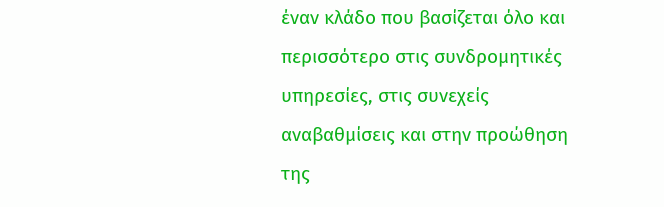έναν κλάδο που βασίζεται όλο και περισσότερο στις συνδρομητικές υπηρεσίες, στις συνεχείς αναβαθμίσεις και στην προώθηση της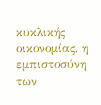κυκλικής οικονομίας, η εμπιστοσύνη των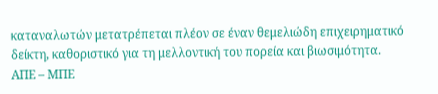καταναλωτών μετατρέπεται πλέον σε έναν θεμελιώδη επιχειρηματικό δείκτη, καθοριστικό για τη μελλοντική του πορεία και βιωσιμότητα.
ΑΠΕ – ΜΠΕ